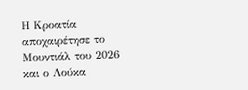Η Κροατία αποχαιρέτησε το Μουντιάλ του 2026 και ο Λούκα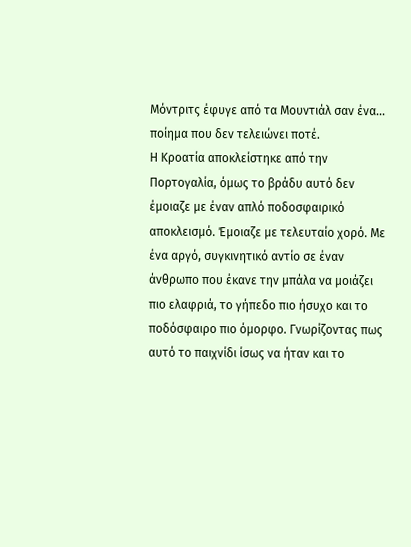Μόντριτς έφυγε από τα Μουντιάλ σαν ένα... ποίημα που δεν τελειώνει ποτέ.
Η Κροατία αποκλείστηκε από την Πορτογαλία, όμως το βράδυ αυτό δεν έμοιαζε με έναν απλό ποδοσφαιρικό αποκλεισμό. Έμοιαζε με τελευταίο χορό. Με ένα αργό, συγκινητικό αντίο σε έναν άνθρωπο που έκανε την μπάλα να μοιάζει πιο ελαφριά, το γήπεδο πιο ήσυχο και το ποδόσφαιρο πιο όμορφο. Γνωρίζοντας πως αυτό το παιχνίδι ίσως να ήταν και το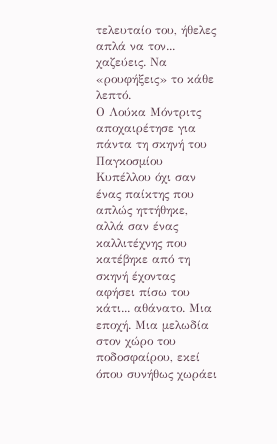τελευταίο του, ήθελες απλά να τον... χαζεύεις. Να «ρουφήξεις» το κάθε λεπτό.
Ο Λούκα Μόντριτς αποχαιρέτησε για πάντα τη σκηνή του Παγκοσμίου Κυπέλλου όχι σαν ένας παίκτης που απλώς ηττήθηκε, αλλά σαν ένας καλλιτέχνης που κατέβηκε από τη σκηνή έχοντας αφήσει πίσω του κάτι... αθάνατο. Μια εποχή. Μια μελωδία στον χώρο του ποδοσφαίρου, εκεί όπου συνήθως χωράει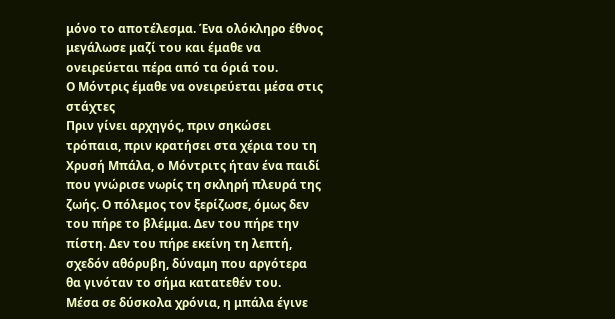μόνο το αποτέλεσμα. Ένα ολόκληρο έθνος μεγάλωσε μαζί του και έμαθε να ονειρεύεται πέρα από τα όριά του.
Ο Μόντρις έμαθε να ονειρεύεται μέσα στις στάχτες
Πριν γίνει αρχηγός, πριν σηκώσει τρόπαια, πριν κρατήσει στα χέρια του τη Χρυσή Μπάλα, ο Μόντριτς ήταν ένα παιδί που γνώρισε νωρίς τη σκληρή πλευρά της ζωής. Ο πόλεμος τον ξερίζωσε, όμως δεν του πήρε το βλέμμα. Δεν του πήρε την πίστη. Δεν του πήρε εκείνη τη λεπτή, σχεδόν αθόρυβη, δύναμη που αργότερα θα γινόταν το σήμα κατατεθέν του.
Μέσα σε δύσκολα χρόνια, η μπάλα έγινε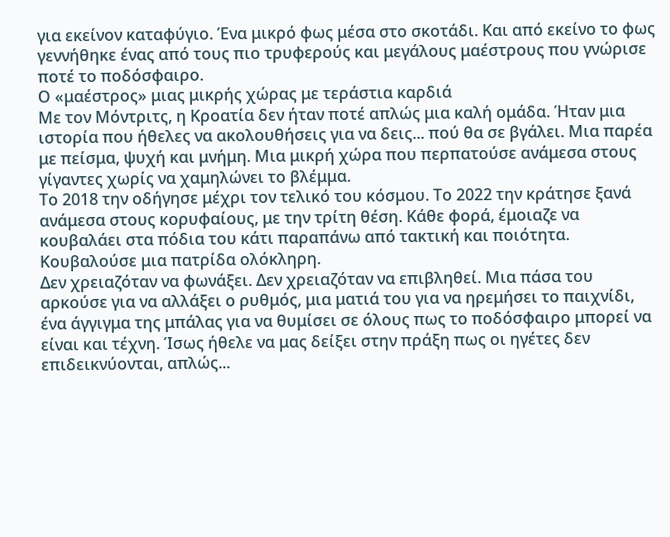για εκείνον καταφύγιο. Ένα μικρό φως μέσα στο σκοτάδι. Και από εκείνο το φως γεννήθηκε ένας από τους πιο τρυφερούς και μεγάλους μαέστρους που γνώρισε ποτέ το ποδόσφαιρο.
Ο «μαέστρος» μιας μικρής χώρας με τεράστια καρδιά
Με τον Μόντριτς, η Κροατία δεν ήταν ποτέ απλώς μια καλή ομάδα. Ήταν μια ιστορία που ήθελες να ακολουθήσεις για να δεις... πού θα σε βγάλει. Μια παρέα με πείσμα, ψυχή και μνήμη. Μια μικρή χώρα που περπατούσε ανάμεσα στους γίγαντες χωρίς να χαμηλώνει το βλέμμα.
Το 2018 την οδήγησε μέχρι τον τελικό του κόσμου. Το 2022 την κράτησε ξανά ανάμεσα στους κορυφαίους, με την τρίτη θέση. Κάθε φορά, έμοιαζε να κουβαλάει στα πόδια του κάτι παραπάνω από τακτική και ποιότητα. Κουβαλούσε μια πατρίδα ολόκληρη.
Δεν χρειαζόταν να φωνάξει. Δεν χρειαζόταν να επιβληθεί. Μια πάσα του αρκούσε για να αλλάξει ο ρυθμός, μια ματιά του για να ηρεμήσει το παιχνίδι, ένα άγγιγμα της μπάλας για να θυμίσει σε όλους πως το ποδόσφαιρο μπορεί να είναι και τέχνη. Ίσως ήθελε να μας δείξει στην πράξη πως οι ηγέτες δεν επιδεικνύονται, απλώς...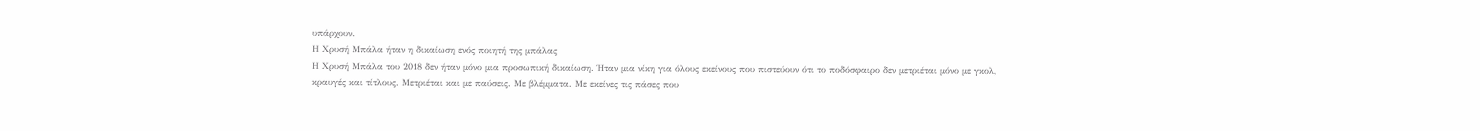υπάρχουν.
Η Χρυσή Μπάλα ήταν η δικαίωση ενός ποιητή της μπάλας
Η Χρυσή Μπάλα του 2018 δεν ήταν μόνο μια προσωπική δικαίωση. Ήταν μια νίκη για όλους εκείνους που πιστεύουν ότι το ποδόσφαιρο δεν μετριέται μόνο με γκολ, κραυγές και τίτλους. Μετριέται και με παύσεις. Με βλέμματα. Με εκείνες τις πάσες που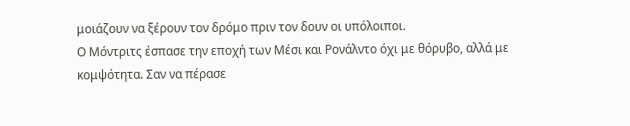μοιάζουν να ξέρουν τον δρόμο πριν τον δουν οι υπόλοιποι.
Ο Μόντριτς έσπασε την εποχή των Μέσι και Ρονάλντο όχι με θόρυβο, αλλά με κομψότητα. Σαν να πέρασε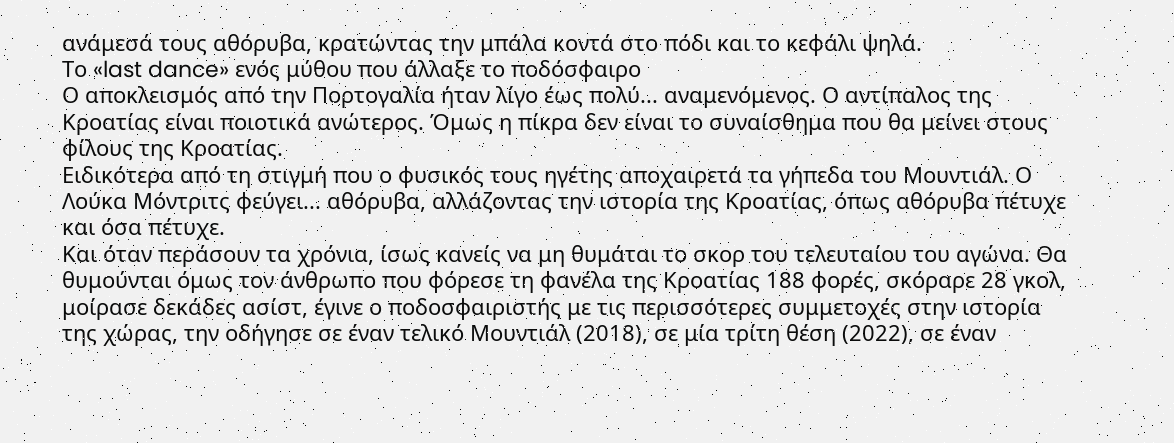ανάμεσά τους αθόρυβα, κρατώντας την μπάλα κοντά στο πόδι και το κεφάλι ψηλά.
Το «last dance» ενός μύθου που άλλαξε το ποδόσφαιρο
Ο αποκλεισμός από την Πορτογαλία ήταν λίγο έως πολύ... αναμενόμενος. Ο αντίπαλος της Κροατίας είναι ποιοτικά ανώτερος. Όμως η πίκρα δεν είναι το συναίσθημα που θα μείνει στους φίλους της Κροατίας.
Ειδικότερα από τη στιγμή που ο φυσικός τους ηγέτης αποχαιρετά τα γήπεδα του Μουντιάλ. Ο Λούκα Μόντριτς φεύγει... αθόρυβα, αλλάζοντας την ιστορία της Κροατίας, όπως αθόρυβα πέτυχε και όσα πέτυχε.
Και όταν περάσουν τα χρόνια, ίσως κανείς να μη θυμάται το σκορ του τελευταίου του αγώνα. Θα θυμούνται όμως τον άνθρωπο που φόρεσε τη φανέλα της Κροατίας 188 φορές, σκόραρε 28 γκολ, μοίρασε δεκάδες ασίστ, έγινε ο ποδοσφαιριστής με τις περισσότερες συμμετοχές στην ιστορία της χώρας, την οδήγησε σε έναν τελικό Μουντιάλ (2018), σε μία τρίτη θέση (2022), σε έναν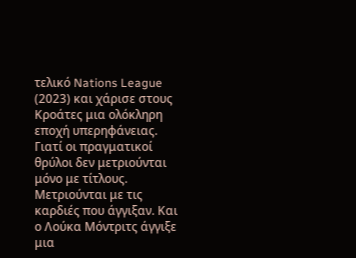τελικό Nations League (2023) και χάρισε στους Κροάτες μια ολόκληρη εποχή υπερηφάνειας.
Γιατί οι πραγματικοί θρύλοι δεν μετριούνται μόνο με τίτλους. Μετριούνται με τις καρδιές που άγγιξαν. Και ο Λούκα Μόντριτς άγγιξε μια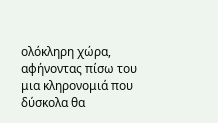ολόκληρη χώρα, αφήνοντας πίσω του μια κληρονομιά που δύσκολα θα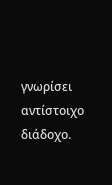γνωρίσει αντίστοιχο διάδοχο.